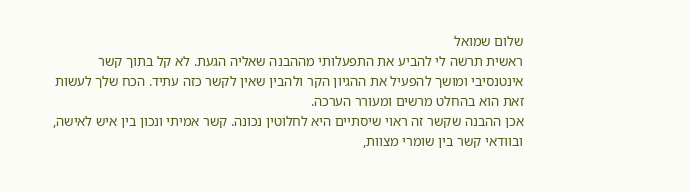שלום שמואל
ראשית תרשה לי להביע את התפעלותי מההבנה שאליה הגעת. לא קל בתוך קשר אינטנסיבי ומושך להפעיל את ההגיון הקר ולהבין שאין לקשר כזה עתיד. הכח שלך לעשות זאת הוא בהחלט מרשים ומעורר הערכה.
אכן ההבנה שקשר זה ראוי שיסתיים היא לחלוטין נכונה. קשר אמיתי ונכון בין איש לאישה, ובוודאי קשר בין שומרי מצוות,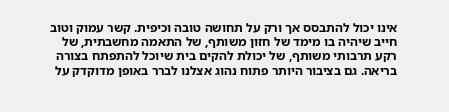אינו יכול להתבסס אך ורק על תחושה טובה וכיפית. קשר עמוק וטוב חייב שיהיה בו מימד של חזון משותף, של התאמה מחשבתית, של רקע תרבותי משותף, של יכולת להקים בית שיוכל להתפתח בצורה בריאה. גם בציבור היותר פתוח נהוג אצלנו לברר באופן מדוקדק על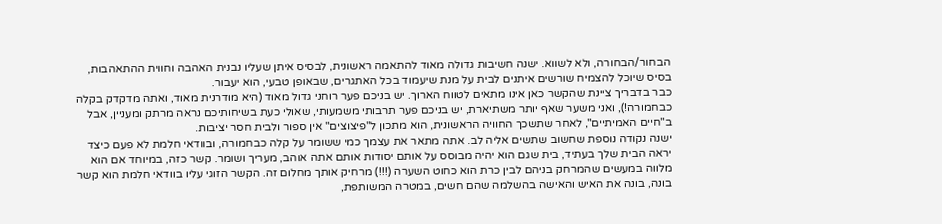הבחור/הבחורה, ולא לשווא. ישנה חשיבות גדולה מאוד להתאמה ראשונית, לבסיס איתן שעליו נבנית האהבה וחווית ההתאהבות, בסיס שיוכל להצמיח שורשים איתנים לבית על מנת שיעמוד בכל האתגרים, שבאופן טבעי, הוא יעבור.
כבר בדבריך ציינת שהקשר כאן אינו מתאים לטווח הארוך. יש בניכם פער רוחני גדול מאוד (היא מודרנית מאוד, ואתה מדקדק בקלה כבחמורה!), ואני משער שאף יותר משתיארת, יש בניכם פער תרבותי משמעותי, שאולי כעת בשיחותיכם נראה מרתק ומעניין, אבל ב"חיים האמיתיים", לאחר שתשכך החוויה הראשונית, הוא מתכון ל"פיצוצים" אין ספור ולבית חסר יציבות.
ישנה נקודה נוספת שחשוב שתשים אליה לב. אתה מתאר את עצמך כמי ששומר על קלה כבחמורה, ובוודאי חלמת לא פעם כיצד יראה הבית שלך בעתיד, בית שגם הוא יהיה מבוסס על אותם יסודות אותם אתה אוהב, מעריך ושומר. קשר כזה, במיוחד אם הוא מלווה במעשים שהמרחק בניהם לבין כרת הוא כחוט השערה (!!!) מרחיק אותך מחלום זה. הקשר הזוגי עליו בוודאי חלמת הוא קשר בונה, בונה את האיש והאישה בהשלמה שהם חשים, במטרה המשותפת,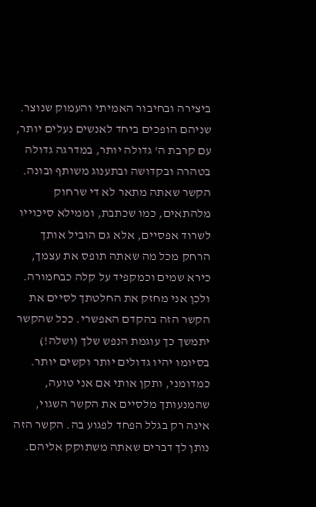ביצירה ובחיבור האמיתי והעמוק שנוצר. שניהם הופכים ביחד לאנשים נעלים יותר, עם קרבת ה' גדולה יותר, במדרגה גדולה בטהרה ובקדושה ובתענוג משותף ובונה.
הקשר שאתה מתאר לא די שרחוק מלהתאים, כמו שכתבת, וממילא סיכוייו לשרוד אפסיים, אלא גם הוביל אותך הרחק מכל מה שאתה תופס את עצמך, כירא שמים וכמקפיד על קלה כבחמורה.
ולכן אני מחזק את החלטתך לסיים את הקשר הזה בהקדם האפשרי. ככל שהקשר יתמשך כך עוגמת הנפש שלך (ושלה!) בסיומו יהיו גדולים יותר וקשים יותר.
כמדומני, ותקן אותי אם אני טועה, שהמנעותך מלסיים את הקשר השגוי, אינה רק בגלל הפחד לפגוע בה. הקשר הזה נותן לך דברים שאתה משתוקק אליהם.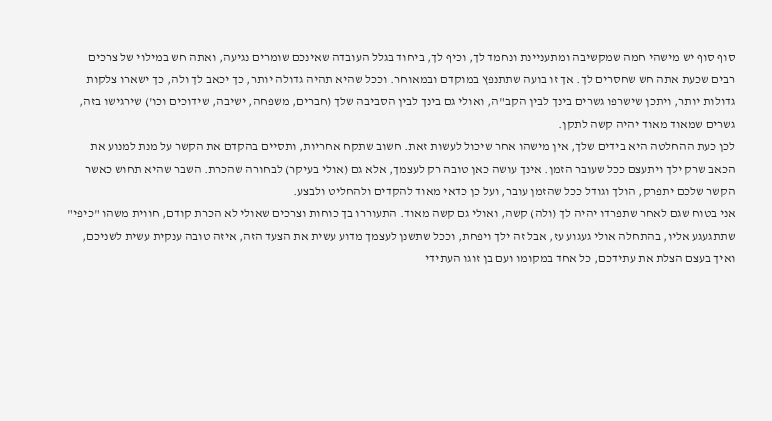סוף סוף יש מישהי חמה שמקשיבה ומתעניינת ונחמד לך, וכיף לך, ביחוד בגלל העובדה שאינכם שומרים נגיעה, ואתה חש במילוי של צרכים רבים שכעת אתה חש שחסרים לך. אך זו בועה שתתנפץ במוקדם ובמאוחר. וככל שהיא תהיה גדולה יותר, כך יכאב לך ולה, כך ישארו צלקות גדולות יותר, ויתכן שישרפו גשרים בינך לבין הקב"ה, ואולי גם בינך לבין הסביבה שלך (חברים, משפחה, ישיבה, שידוכים וכו') שירגישו בזה, גשרים שמאוד מאוד יהיה קשה לתקן.
לכן כעת ההחלטה היא בידים שלך, אין מישהו אחר שיכול לעשות זאת. חשוב שתקח אחריות, ותסיים בהקדם את הקשר על מנת למנוע את הכאב שרק ילך ויתעצם ככל שעובר הזמן. אינך עושה כאן טובה רק לעצמך, אלא גם (אולי בעיקר) לבחורה שהכרת. השבר שהיא תחוש כאשר הקשר שלכם יתפרק, הולך וגודל ככל שהזמן עובר, ועל כן כדאי מאוד להקדים ולהחליט ולבצע.
אני בטוח שגם לאחר שתפרדו יהיה לך (ולה) קשה, ואולי גם קשה מאוד. התעוררו בך כוחות וצרכים שאולי לא הכרת קודם, חווית משהו "כיפי" שתתגעגע אליו, בהתחלה אולי געגוע עז, אבל זה ילך ויפחת, וככל שתשנן לעצמך מדוע עשית את הצעד הזה, איזה טובה ענקית עשית לשניכם, ואיך בעצם הצלת את עתידכם, כל אחד במקומו ועם בן זוגו העתידי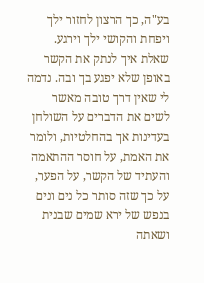בע"ה, כך הרצון לחזור ילך ויפחת והקושי ילך וירגע.
שאלת איך לנתק את הקשר באופן שלא יפגע בך ובה. נדמה לי שאין דרך טובה מאשר לשים את הדברים על השולחן בעדינות אך בהחלטיות, ולומר את האמת, על חוסר ההתאמה והעתיד של הקשר, על הפער, על כך שזה סותר כל נים ונים בנפש של ירא שמים שבנית ושאתה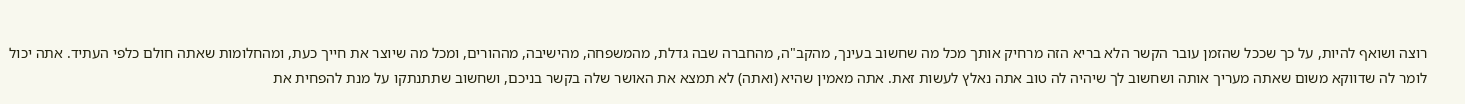רוצה ושואף להיות, על כך שככל שהזמן עובר הקשר הלא בריא הזה מרחיק אותך מכל מה שחשוב בעינך, מהקב"ה, מהחברה שבה גדלת, מהמשפחה, מהישיבה, מההורים, ומכל מה שיוצר את חייך כעת, ומהחלומות שאתה חולם כלפי העתיד. אתה יכול לומר לה שדווקא משום שאתה מעריך אותה ושחשוב לך שיהיה לה טוב אתה נאלץ לעשות זאת. אתה מאמין שהיא (ואתה) לא תמצא את האושר שלה בקשר בניכם, ושחשוב שתתנתקו על מנת להפחית את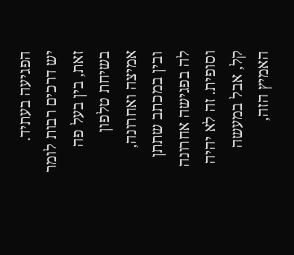הפגיעה בעתיד.
יש דרכים רבות לומר זאת, בין בעל פה בשיחת טלפון אמיצה ואחרונה, ובין במכתב שתתן לה בפגישה אחרונה וסופית. זה לא יהיה קל, אבל במעשה האמיץ הזה,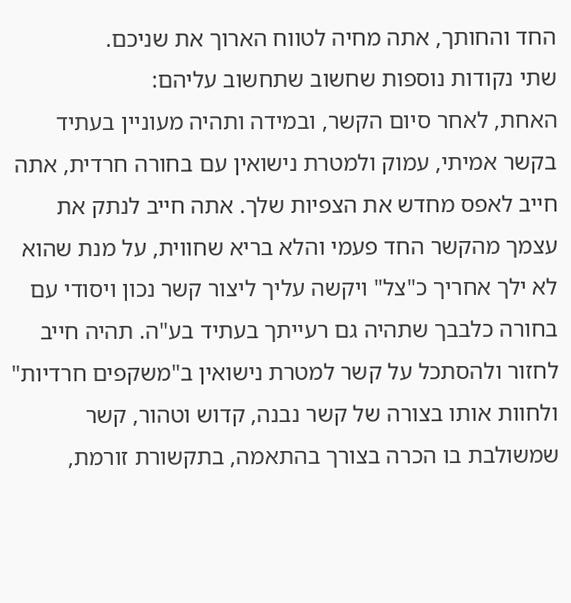החד והחותך, אתה מחיה לטווח הארוך את שניכם.
שתי נקודות נוספות שחשוב שתחשוב עליהם:
האחת, לאחר סיום הקשר, ובמידה ותהיה מעוניין בעתיד בקשר אמיתי, עמוק ולמטרת נישואין עם בחורה חרדית, אתה חייב לאפס מחדש את הצפיות שלך. אתה חייב לנתק את עצמך מהקשר החד פעמי והלא בריא שחווית, על מנת שהוא לא ילך אחריך כ"צל" ויקשה עליך ליצור קשר נכון ויסודי עם בחורה כלבבך שתהיה גם רעייתך בעתיד בע"ה. תהיה חייב לחזור ולהסתכל על קשר למטרת נישואין ב"משקפים חרדיות" ולחוות אותו בצורה של קשר נבנה, קדוש וטהור, קשר שמשולבת בו הכרה בצורך בהתאמה, בתקשורת זורמת,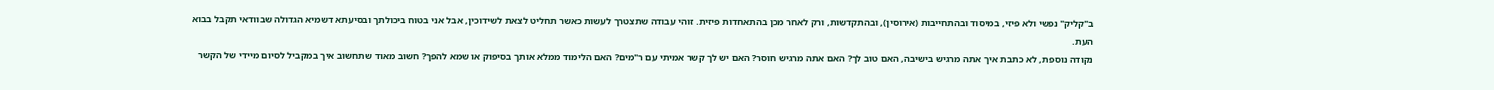ב"קליק" נפשי ולא פיזי, במיסוד ובהתחייבות (אירוסין), ובהתקדשות, ורק לאחר מכן בהתאחדות פיזית. זוהי עבודה שתצטרך לעשות כאשר תחליט לצאת לשידוכין, אבל אני בטוח ביכולתך ובסיעתא דשמיא הגדולה שבוודאי תקבל בבוא העת.
נקודה נוספת, לא כתבת איך אתה מרגיש בישיבה, האם טוב לך? האם אתה מרגיש חוסר? האם יש לך קשר אמיתי עם ר"מים? האם הלימוד ממלא אותך בסיפוק או שמא להפך? חשוב מאוד שתחשוב איך במקביל לסיום מיידי של הקשר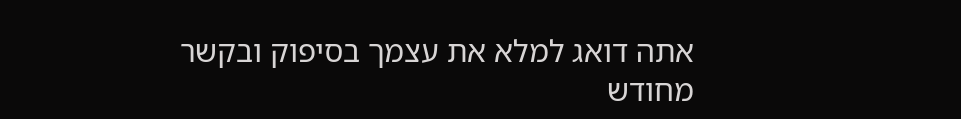אתה דואג למלא את עצמך בסיפוק ובקשר מחודש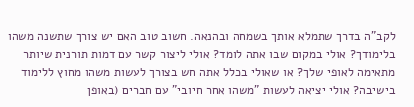לקב"ה בדרך שתמלא אותך בשמחה ובהנאה. חשוב טוב האם יש צורך שתשנה משהו בלימודך? אולי במקום שבו אתה לומד? אולי ליצור קשר עם דמות תורנית שיותר מתאימה לאופי שלך? או שאולי בכלל אתה חש בצורך לעשות משהו מחוץ ללימוד בישיבה? אולי יציאה לעשות "משהו אחר חיובי" עם חברים (באופן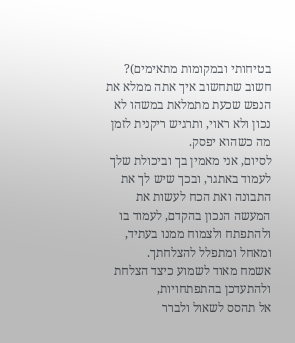בטיחותי ובמקומות מתאימים)? חשוב שתחשוב איך אתה ממלא את הנפש שכעת מתמלאת במשהו לא נכון ולא ראוי, ותרגיש ריקנית לזמן מה כשהוא יפסק.
לסיום, אני מאמין בך וביכולת שלך לעמוד באתגר, ובכך שיש לך את התבונה ואת הכח לעשות את המעשה הנכון בהקדם, לעמוד בו ולהתפתח ולצמוח ממנו בעתיד, ומאחל ומתפלל להצלחתך.
אשמח מאוד לשמוע כיצד הצלחת ולהתעדכן בהתפתחויות,
אל תהסס לשאול ולברר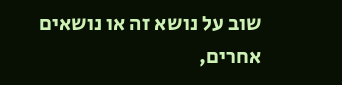שוב על נושא זה או נושאים אחרים,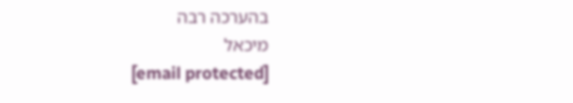בהערכה רבה
מיכאל
[email protected]